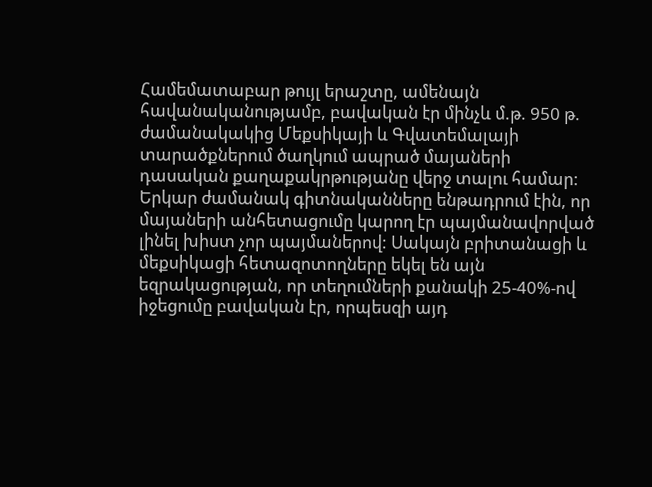Համեմատաբար թույլ երաշտը, ամենայն հավանականությամբ, բավական էր մինչև մ.թ. 950 թ. ժամանակակից Մեքսիկայի և Գվատեմալայի տարածքներում ծաղկում ապրած մայաների դասական քաղաքակրթությանը վերջ տալու համար:
Երկար ժամանակ գիտնականները ենթադրում էին, որ մայաների անհետացումը կարող էր պայմանավորված լինել խիստ չոր պայմաներով: Սակայն բրիտանացի և մեքսիկացի հետազոտողները եկել են այն եզրակացության, որ տեղումների քանակի 25-40%-ով իջեցումը բավական էր, որպեսզի այդ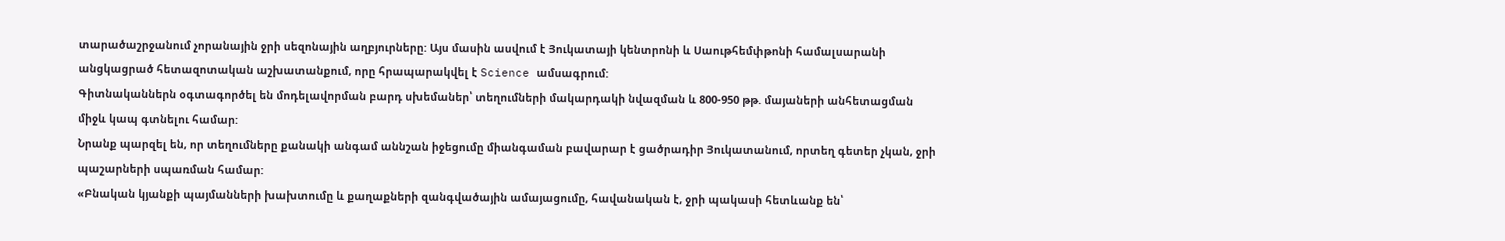տարածաշրջանում չորանային ջրի սեզոնային աղբյուրները: Այս մասին ասվում է Յուկատայի կենտրոնի և Սաութհեմփթոնի համալսարանի անցկացրած հետազոտական աշխատանքում, որը հրապարակվել է Science ամսագրում:
Գիտնականներն օգտագործել են մոդելավորման բարդ սխեմաներ՝ տեղումների մակարդակի նվազման և 800-950 թթ. մայաների անհետացման միջև կապ գտնելու համար:
Նրանք պարզել են, որ տեղումները քանակի անգամ աննշան իջեցումը միանգաման բավարար է ցածրադիր Յուկատանում, որտեղ գետեր չկան, ջրի պաշարների սպառման համար:
«Բնական կյանքի պայմանների խախտումը և քաղաքների զանգվածային ամայացումը, հավանական է, ջրի պակասի հետևանք են՝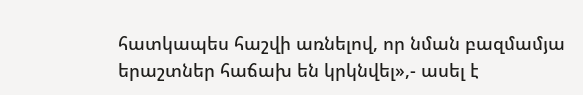հատկապես հաշվի առնելով, որ նման բազմամյա երաշտներ հաճախ են կրկնվել»,- ասել է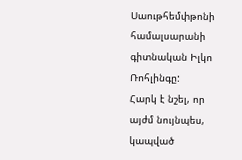Սաութհեմփթոնի համալսարանի գիտնական Իլկո Ռոհլինգը:
Հարկ է նշել, որ այժմ նույնպես, կապված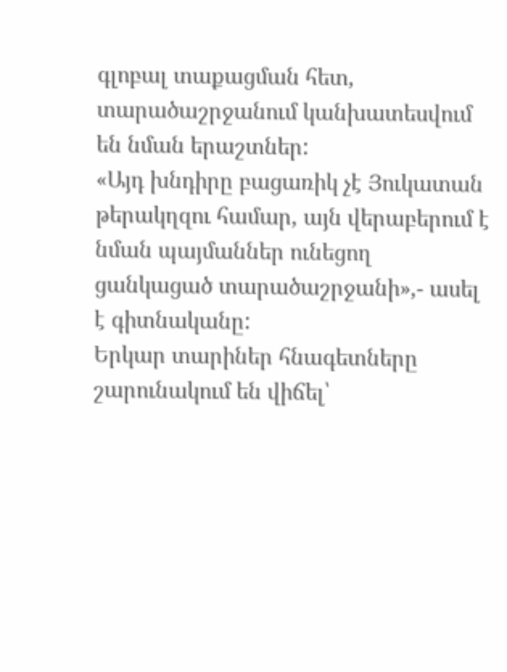գլոբալ տաքացման հետ, տարածաշրջանում կանխատեսվում են նման երաշտներ:
«Այդ խնդիրը բացառիկ չէ Յուկատան թերակղզու համար, այն վերաբերում է նման պայմաններ ունեցող ցանկացած տարածաշրջանի»,- ասել է գիտնականը:
Երկար տարիներ հնագետները շարունակում են վիճել՝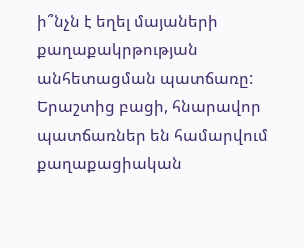ի՞նչն է եղել մայաների քաղաքակրթության անհետացման պատճառը: Երաշտից բացի, հնարավոր պատճառներ են համարվում քաղաքացիական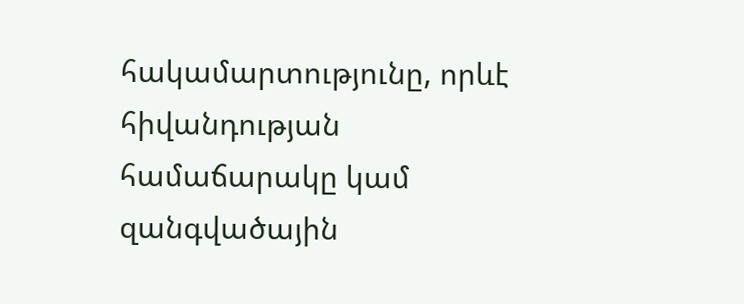հակամարտությունը, որևէ հիվանդության համաճարակը կամ զանգվածային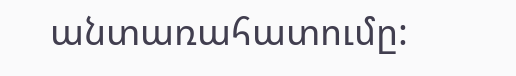անտառահատումը: